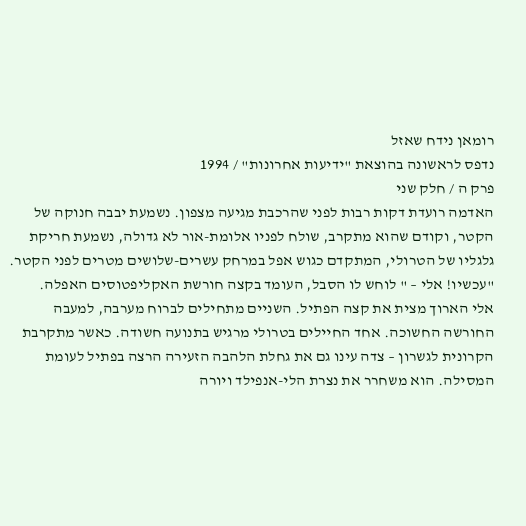רומאן נידח שאזל
נדפס לראשונה בהוצאת "ידיעות אחרונות" / 1994
פרק ה / חלק שני
האדמה רועדת דקות רבות לפני שהרכבת מגיעה מצפון. נשמעת יבבה חנוקה של הקטר, וקודם שהוא מתקרב, שולח לפניו אלומת-אור לא גדולה, נשמעת חריקת גלגליו של הטרולי, המתקדם כגוש אפל במרחק עשרים-שלושים מטרים לפני הקטר.
"עכשיו! אלי – " לוחש לו הסבל, העומד בקצה חורשת האקליפטוסים האפלה.
אלי הארוך מצית את קצה הפתיל. השניים מתחילים לברוח מערבה, למעבה החורשה החשוכה. אחד החיילים בטרולי מרגיש בתנועה חשודה. כאשר מתקרבת הקרונית לגשרון – צדה עינו גם את גחלת הלהבה הזעירה הרצה בפתיל לעומת המסילה. הוא משחרר את נצרת הלי-אנפילד ויורה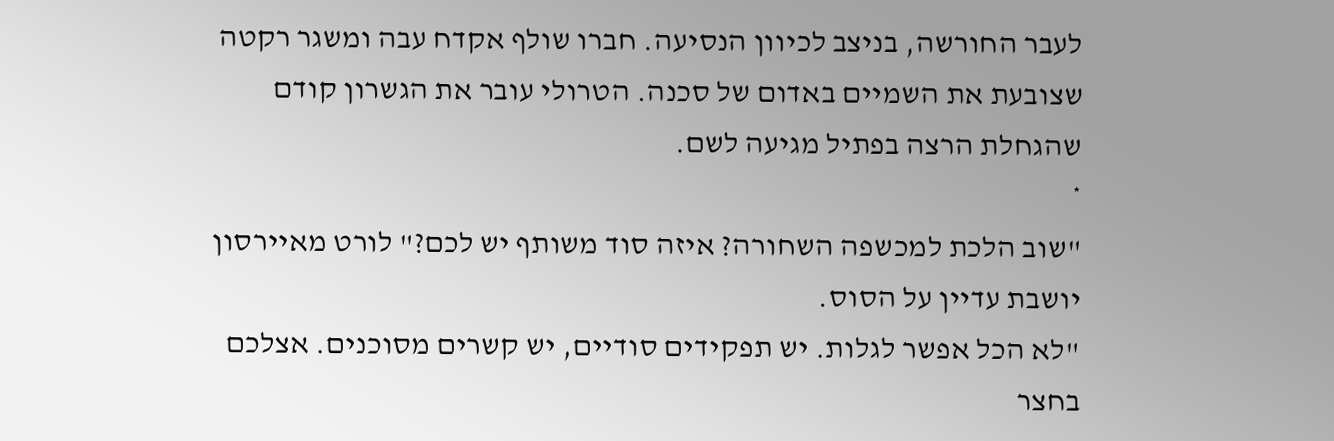לעבר החורשה, בניצב לכיוון הנסיעה. חברו שולף אקדח עבה ומשגר רקטה שצובעת את השמיים באדום של סכנה. הטרולי עובר את הגשרון קודם שהגחלת הרצה בפתיל מגיעה לשם.
*
"שוב הלכת למכשפה השחורה? איזה סוד משותף יש לכם?" לורט מאיירסון יושבת עדיין על הסוס.
"לא הכל אפשר לגלות. יש תפקידים סודיים, יש קשרים מסוכנים. אצלכם בחצר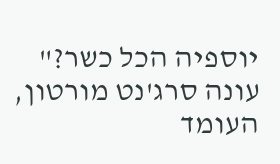יוספיה הכל כשר?" עונה סרג'נט מורטון, העומד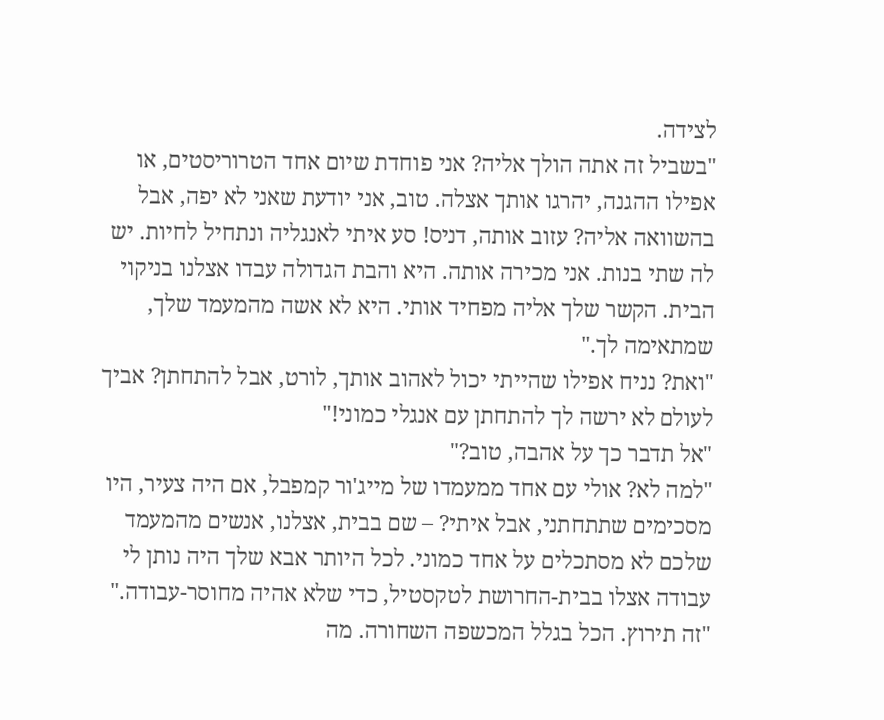לצידה.
"בשביל זה אתה הולך אליה? אני פוחדת שיום אחד הטרוריסטים, או אפילו ההגנה, יהרגו אותך אצלה. טוב, אני יודעת שאני לא יפה, אבל בהשוואה אליה? עזוב אותה, דניס! סע איתי לאנגליה ונתחיל לחיות. יש לה שתי בנות. אני מכירה אותה. היא והבת הגדולה עבדו אצלנו בניקוי הבית. הקשר שלך אליה מפחיד אותי. היא לא אשה מהמעמד שלך, שמתאימה לך."
"ואת? נניח אפילו שהייתי יכול לאהוב אותך, לורט, אבל להתחתן? אביך לעולם לא ירשה לך להתחתן עם אנגלי כמוני!"
"אל תדבר כך על אהבה, טוב?"
"למה לא? אולי עם אחד ממעמדו של מייג'ור קמפבל, אם היה צעיר, היו מסכימים שתתחתני, אבל איתי? – שם בבית, אצלנו, אנשים מהמעמד שלכם לא מסתכלים על אחד כמוני. לכל היותר אבא שלך היה נותן לי עבודה אצלו בבית-החרושת לטקסטיל, כדי שלא אהיה מחוסר-עבודה."
"זה תירוץ. הכל בגלל המכשפה השחורה. מה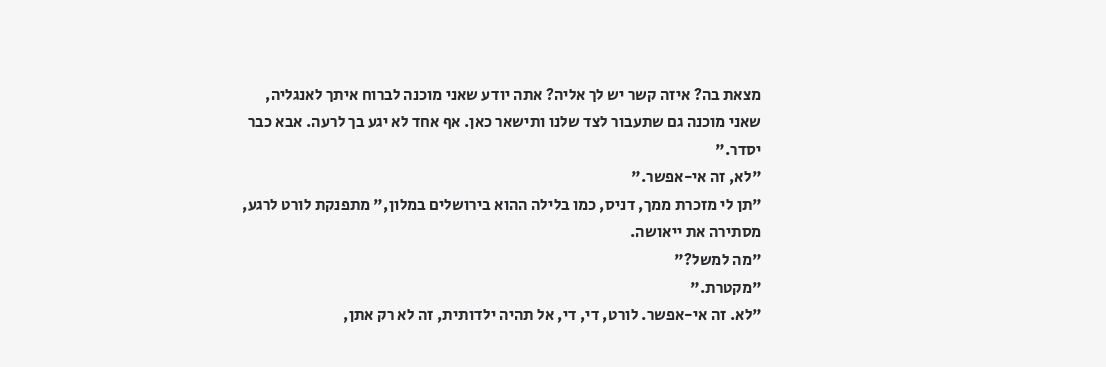מצאת בה? איזה קשר יש לך אליה? אתה יודע שאני מוכנה לברוח איתך לאנגליה, שאני מוכנה גם שתעבור לצד שלנו ותישאר כאן. אף אחד לא יגע בך לרעה. אבא כבר יסדר."
"לא, זה אי-אפשר."
"תן לי מזכרת ממך, דניס, כמו בלילה ההוא בירושלים במלון," מתפנקת לורט לרגע, מסתירה את ייאושה.
"מה למשל?"
"מקטרת."
"לא. זה אי-אפשר. לורט, די, די, אל תהיה ילדותית, זה לא רק אתן,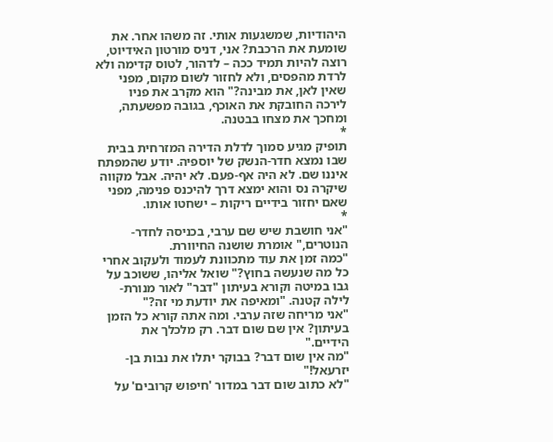היהודיות, שמשגעות אותי. זה משהו אחר. את שומעת את הרכבת? אני, דניס מורטון האידיוט, רוצה להיות תמיד ככה – לדהור, לטוס קדימה ולא לרדת מהפסים, ולא לחזור לשום מקום, מפני שאין לאן, את מבינה?" הוא מקרב את פניו לירכה החובקת את האוכף, בגובה מפשעתה, ומחכך את מצחו בבטנה.
*
תופיק מגיע סמוך לדלת הדירה המזרחית בבית שבו נמצא חדר-הנשק של יוספיה. יודע שהמפתח איננו שם. לא היה אף-פעם. לא יהיה. אבל מקווה שיקרה נס והוא ימצא דרך להיכנס פנימה, מפני שאם יחזור בידיים ריקות – ישחטו אותו.
*
"אני חושבת שיש שם ערבי, בכניסה לחדר-הנוטרים," אומרת שושנה החיוורת.
"כמה זמן את עוד מתכוונת לעמוד ולעקוב אחרי כל מה שנעשה בחוץ?" שואל אליהו, ששוכב על גבו במיטה וקורא בעיתון "דבר" לאור מנורת-לילה קטנה. "ומאיפה את יודעת מי זה?"
"אני מריחה שזה ערבי. ומה אתה קורא כל הזמן בעיתון? אין שם שום דבר. רק מלכלך את הידיים."
"מה אין שום דבר? בבוקר יתלו את נבות בן-יזרעאל!"
"לא כתוב שום דבר במדור 'חיפוש קרובים' על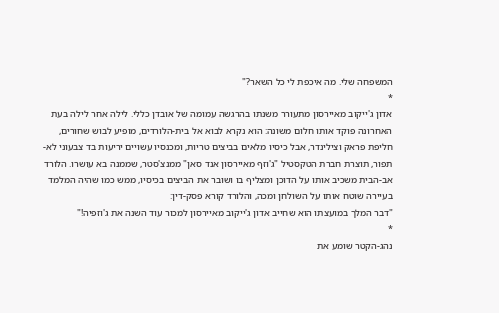המשפחה שלי. מה איכפת לי כל השאר?"
*
אדון ג'ייקוב מאיירסון מתעורר משנתו בהרגשה עמומה של אובדן כללי. לילה אחר לילה בעת האחרונה פוקד אותו חלום משונה: הוא נקרא לבוא אל בית-הלורדים, מופיע לבוש שחורים, חליפת פראק וצילינדר, אבל כיסיו מלאים בביצים טריות, ומכנסיו עשויים יריעות בד צבעוני לא-תפור, תוצרת חברת הטקסטיל "ג'וזף מאיירסון אנד סאן" ממנצ'סטר, שממנה בא עושרו. הלורד אב-הבית משכיב אותו על הדוכן ומצליף בו ושובר את הביצים בכיסיו, ממש כמו שהיה המלמד בעיירה שוטח אותו על השולחן ומכה, והלורד קורא פסק-דין:
"דבר המלך במועצתו הוא שחייב אדון ג'ייקוב מאיירסון למכור עוד השנה את ג'וזפיה!"
*
נהג-הקטר שומע את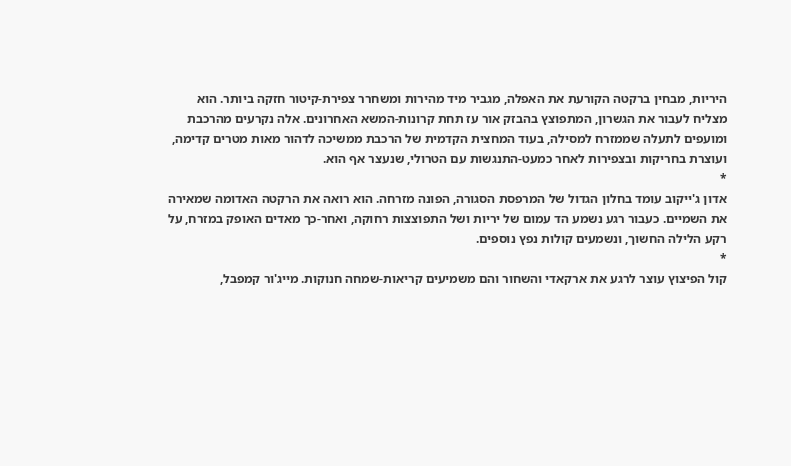היריות, מבחין ברקטה הקורעת את האפלה, מגביר מיד מהירות ומשחרר צפירת-קיטור חזקה ביותר. הוא מצליח לעבור את הגשרון, המתפוצץ בהבזק אור עז תחת קרונות-המשא האחרונים. אלה נקרעים מהרכבת ומועפים לתעלה שממזרח למסילה, בעוד המחצית הקדמית של הרכבת ממשיכה לדהור מאות מטרים קדימה, ועוצרת בחריקות ובצפירות לאחר כמעט-התנגשות עם הטרולי, שנעצר אף הוא.
*
אדון ג'ייקוב עומד בחלון הגדול של המרפסת הסגורה, הפונה מזרחה. הוא רואה את הרקטה האדומה שמאירה את השמיים. כעבור רגע נשמע הד עמום של יריות ושל התפוצצות רחוקה, ואחר-כך מאדים האופק במזרח, על רקע הלילה החשוך, ונשמעים קולות נפץ נוספים.
*
קול הפיצוץ עוצר לרגע את ארקאדי והשחור והם משמיעים קריאות-שמחה חנוקות. מייג'ור קמפבל,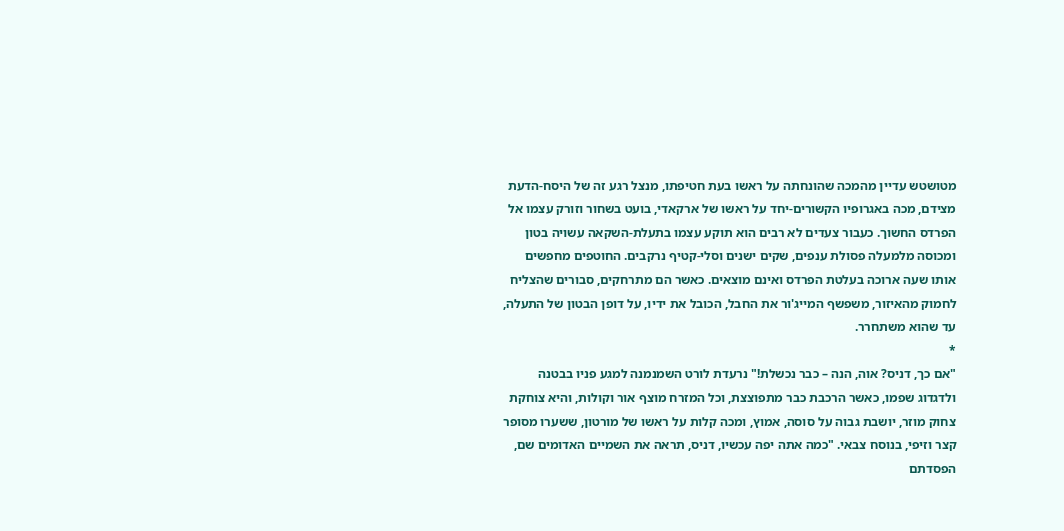מטושטש עדיין מהמכה שהונחתה על ראשו בעת חטיפתו, מנצל רגע זה של היסח-הדעת מצידם, מכה באגרופיו הקשורים-יחד על ראשו של ארקאדי, בועט בשחור וזורק עצמו אל הפרדס החשוך. כעבור צעדים לא רבים הוא תוקע עצמו בתעלת-השקאה עשויה בטון ומכוסה מלמעלה פסולת ענפים, שקים ישנים וסלי-קטיף נרקבים. החוטפים מחפשים אותו שעה ארוכה בעלטת הפרדס ואינם מוצאים. כאשר הם מתרחקים, סבורים שהצליח לחמוק מהאיזור, משפשף המייג'ור את החבל, הכובל את ידיו, על דופן הבטון של התעלה, עד שהוא משתחרר.
*
"אם כך, דניס? אוה, הנה – כבר נכשלת!" נרעדת לורט השמנמנה למגע פניו בבטנה ולדגדוג שפמו, כאשר הרכבת כבר מתפוצצת, וכל המזרח מוצף אור וקולות, והיא צוחקת צחוק מוזר, יושבת גבוה על סוסה, אמוץ, ומכה קלות על ראשו של מורטון, ששערו מסופר קצר וזיפי, בנוסח צבאי. "כמה אתה יפה עכשיו, דניס, תראה את השמיים האדומים שם, הפסדתם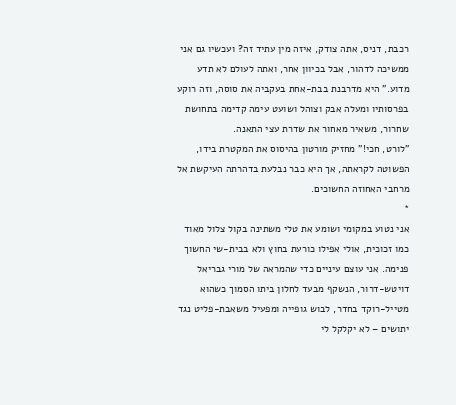רכבת, דניס, אתה צודק, איזה מין עתיד זה? ועכשיו גם אני ממשיכה לדהור, אבל בכיוון אחר, ואתה לעולם לא תדע מדוע." היא מדרבנת בבת-אחת בעקביה את סוסה, וזה רוקע בפרסותיו ומעלה אבק וצוהל ושועט עימה קדימה בתחושת שחרור, משאיר מאחור את שדרת עצי התאנה.
"לורט, חכי!" מחזיק מורטון בהיסוס את המקטרת בידו, הפשוטה לקראתה, אך היא כבר נבלעת בדהרתה העיקשת אל מרחבי האחוזה החשוכים.
*
אני נטוע במקומי ושומע את טלי משתינה בקול צלול מאוד כמו זכוכית, אולי אפילו כורעת בחוץ ולא בבית-שי החשוך פנימה. אני עוצם עיניים כדי שהמראה של מורי גבריאל דויטש-דרור, הנשקף מבעד לחלון ביתו הסמוך כשהוא מטייל-רוקד בחדר, לבוש גופייה ומפעיל משאבת-פליט נגד יתושים – לא יקלקל לי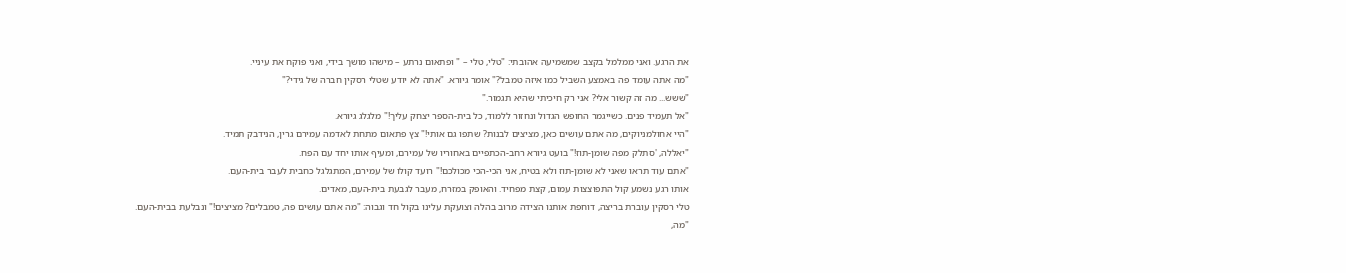את הרגע. ואני ממלמל בקצב שמשמיעה אהובתי: "טלי, טלי – " ופתאום נרתע – מישהו מושך בידי, ואני פוקח את עיניי.
"מה אתה עומד פה באמצע השביל כמו איזה טמבל?" אומר גיורא. "אתה לא יודע שטלי רסקין חברה של גידי?"
"ששש... מה זה קשור אלי? אני רק חיכיתי שהיא תגמור."
"אל תעמיד פנים. כשייגמר החופש הגדול ונחזור ללמוד, כל בית-הספר יצחק עליך!" מלגלג גיורא.
"היי אחולמניוקים, מה אתם עושים כאן, מציצים לבנות? שתפו גם אותי!" צץ פתאום מתחת לאדמה עמירם גרין, הנידבק תמיד.
"יאללה, 'סתלק מפה שומן-תוז!" בועט גיורא רחב-הכתפיים באחוריו של עמירם, ומעיף אותו יחד עם הפח.
"אתם עוד תראו שאני לא שומן-תוז ולא בטיח, אני הכי-הכי מכולכם!" רועד קולו של עמירם, המתגלגל כחבית לעבר בית-העם.
אותו רגע נשמע קול התפוצצות עמום, קצת מפחיד. והאופק במזרח, מעבר לגבעת בית-העם, מאדים.
טלי רסקין עוברת בריצה, דוחפת אותנו הצידה מרוב בהלה וצועקת עלינו בקול חד וגבוה: "מה אתם עושים פה, טמבלים? מציצים!" ונבלעת בבית-העם.
"מה,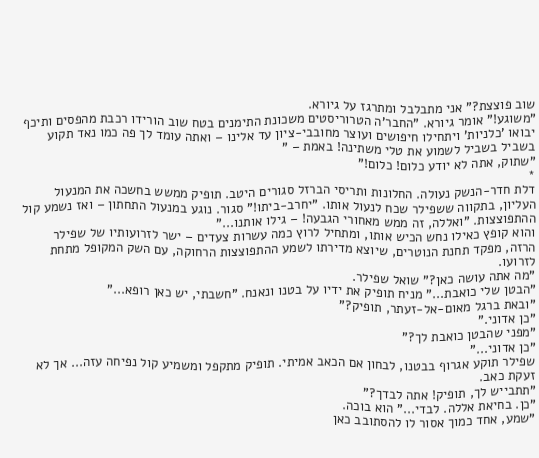שוב פוצצת?" אני מתבלבל ומתרגז על גיורא.
"משוגע!" אומר גיורא. "החבר'ה הטרוריסטים משכונת התימנים בטח שוב הורידו רכבת מהפסים ותיכף יבואו 'כלניות' ויתחילו חיפושים ועוצר מחובבי-ציון עד אלינו – ואתה עומד לך פה כמו נאד תקוע בשביל בשביל לשמוע את טלי משתינה! באמת – "
"שתוק, אתה לא יודע כלום! כלום!"
*
דלת חדר-הנשק נעולה. החלונות ותריסי הברזל סגורים היטב. תופיק ממשש בחשכה את המנעול העליון, בתקווה ששפילר שכח לנעול אותו. "יחרב-ביתו!" סגור. נוגע במנעול התחתון – ואז נשמע קול ההתפוצצות. "ואללה, זה ממש מאחורי הגבעה! – גילו אותנו..."
והוא קופץ כאילו נחש הכיש אותו, ומתחיל לרוץ כמה עשרות צעדים – ישר לזרועותיו של שפילר הרזה, מפקד תחנת הנוטרים, שיוצא מדירתו לשמע ההתפוצצות הרחוקה, עם השק המקופל מתחת לזרועו.
"מה אתה עושה כאן?" שואל שפילר.
"הבטן שלי כואבת..." מניח תופיק את ידיו על בטנו ונאנח. "חשבתי, יש כאן רופא..."
"ובאת ברגל מאום-אל-זעתר, תופיק?"
"כן אדוני."
"מפני שהבטן כואבת לך?"
"כן אדוני..."
שפילר תוקע אגרוף בבטנו, לבחון אם הכאב אמיתי. תופיק מתקפל ומשמיע קול נפיחה עזה... אך לא זעקת כאב.
"תתבייש לך, תופיק! אתה לבדך?"
"כן. בחיאת אללה. לבדי..." הוא בוכה.
"שמע, אחד כמוך אסור לו להסתובב כאן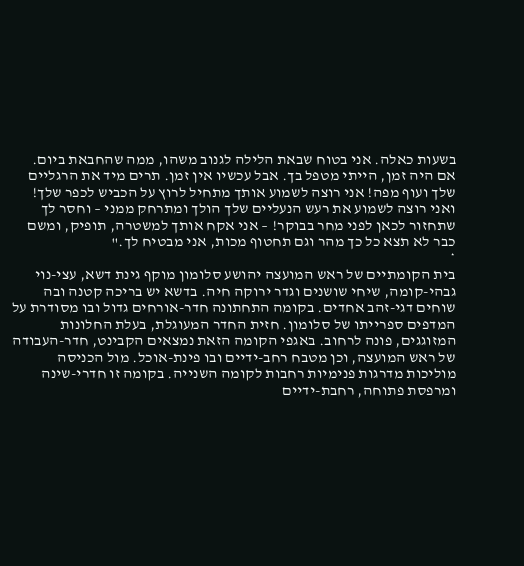בשעות כאלה. אני בטוח שבאת הלילה לגנוב משהו, ממה שהחבאת ביום. אם היה זמן, הייתי מטפל בך. אבל עכשיו אין זמן. תרים מיד את הרגליים שלך ועוף מפה! אני רוצה לשמוע אותך מתחיל לרוץ על הכביש לכפר שלך! ואני רוצה לשמוע את רעש הנעליים שלך הולך ומתרחק ממני – וחסר לך שתחזור לכאן לפני מחר בבוקר! – אני אקח אותך למשטרה, תופיק, ומשם כבר לא תצא כל כך מהר וגם תחטוף מכות, אני מבטיח לך."
*
בית הקומתיים של ראש המועצה יהושע סלומון מוקף גינת דשא, עצי-נוי גבהי-קומה, שיחי שושנים וגדר ירוקה חיה. בדשא יש בריכה קטנה ובה שוחים דגי-זהב אחדים. בקומה התחתונה חדר-אורחים גדול ובו מסודרת על המדפים ספרייתו של סלומון. חזית החדר המעוגלת, בעלת החלונות המזוגגים, פונה לרחוב. באגפי הקומה הזאת נמצאים הקבינט, חדר-העבודה של ראש המועצה, וכן מטבח רחב-ידיים ובו פינת-אוכל. מול הכניסה מוליכות מדרגות פנימיות רחבות לקומה השנייה. בקומה זו חדרי-שינה ומרפסת פתוחה, רחבת-ידיים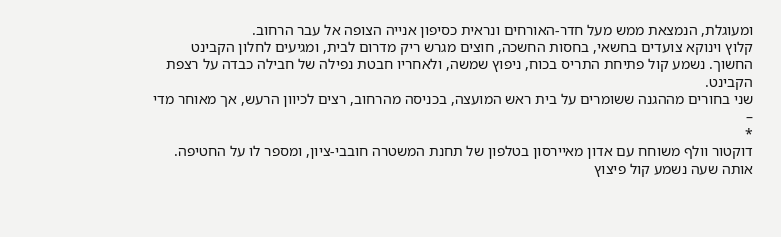ומעוגלת, הנמצאת ממש מעל חדר-האורחים ונראית כסיפון אנייה הצופה אל עבר הרחוב.
קלוץ וינוקא צועדים בחשאי, בחסות החשכה, חוצים מגרש ריק מדרום לבית, ומגיעים לחלון הקבינט החשוך. נשמע קול פתיחת התריס בכוח, ניפוץ שמשה, ולאחריו חבטת נפילה של חבילה כבדה על רצפת הקבינט.
שני בחורים מההגנה ששומרים על בית ראש המועצה, בכניסה מהרחוב, רצים לכיוון הרעש, אך מאוחר מדי –
*
דוקטור וולף משוחח עם אדון מאיירסון בטלפון של תחנת המשטרה חובבי-ציון, ומספר לו על החטיפה. אותה שעה נשמע קול פיצוץ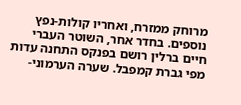מרוחק ממזרח, ואחריו קולות-נפץ נוספים. בחדר אחר, השוטר העברי חיים ברלין רושם בפנקס התחנה עדות מפי גברת קמפבל. שערה הערמוני-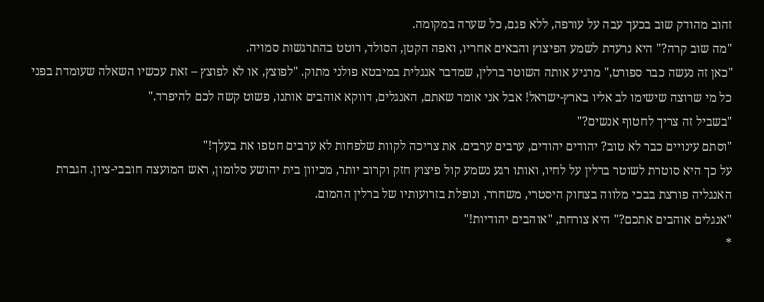זהוב מהודק שוב בכעך עבה על עורפה, ללא פגם, כל שערה במקומה.
"מה שוב קרה?" היא נרעדת לשמע הפיצוץ והבאים אחריו, ואפה הקטן, הסולד, רוטט בהתרגשות סמויה.
"כאן זה נעשה כבר ספורט," מרגיע אותה השוטר ברלין, שמדבר אנגלית במיבטא פולני מתוק. "לפוצץ, או לא לפוצץ – זאת עכשיו השאלה שעומדת בפני כל מי שרוצה שישימו לב אליו בארץ-ישראל! אבל אני אומר שאתם, האנגלים, דווקא אוהבים אותנו, פשוט קשה לכם להיפרד."
"בשביל זה צריך לחטוף אנשים?"
"וסתם עינויים כבר לא טוב? יהודים יהודים, ערבים ערבים. את צריכה לקוות שלפחות לא ערבים חטפו את בעלך!"
על כך היא סוטרת לשוטר ברלין על לחיו, ואותו רגע נשמע קול פיצוץ חזק וקרוב יותר, מכיוון בית יהושע סלומון, ראש המועצה חובבי-ציון. הגברת האנגליה פורצת בבכי מלווה בצחוק היסטרי, משחרר, ונופלת בזרועותיו של ברלין ההמום.
"אנגלים אוהבים אתכם?" היא צורחת, "אוהבים יהודיות!"
*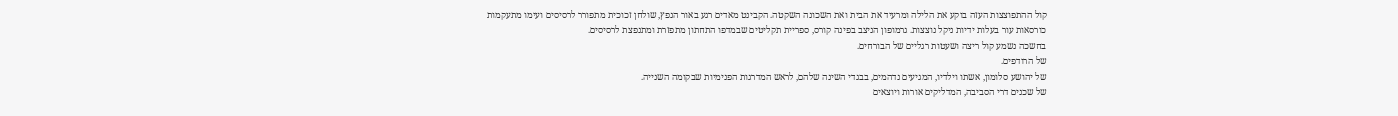קול ההתפוצצות העזה בוקע את הלילה ומרעיד את הבית ואת השכונה השקטה. הקבינט מאדים רגע באור הנפץ, שולחן זכוכית מתפורר לרסיסים ועימו מתעקמות כורסאות עור בעלות ידיות ניקל נוצצות. גרמופון הניצב בפינה קורס, ספריית תקליטים שבמדפו התחתון מתפזרת ומתנפצת לרסיסים.
בחשכה נשמע קול ריצה ושעטות רגליים של הבורחים.
של הרודפים.
של יהושע סלומון, אשתו וילדיו, המגיעים נדהמים, בבגדי השינה שלהם, לראש המדרגות הפנימיות שבקומה השנייה.
של שכנים דרי הסביבה, המדליקים אורות ויוצאים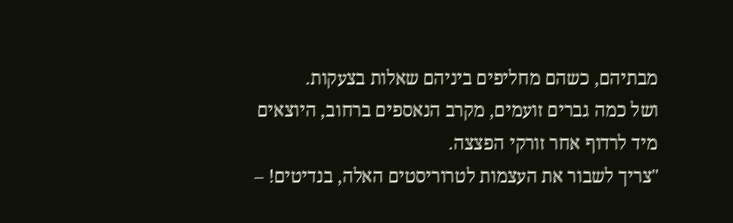מבתיהם, כשהם מחליפים ביניהם שאלות בצעקות.
ושל כמה גברים זועמים, מקרב הנאספים ברחוב, היוצאים מיד לרדוף אחר זורקי הפצצה.
"צריך לשבור את העצמות לטרוריסטים האלה, בנדיטים! –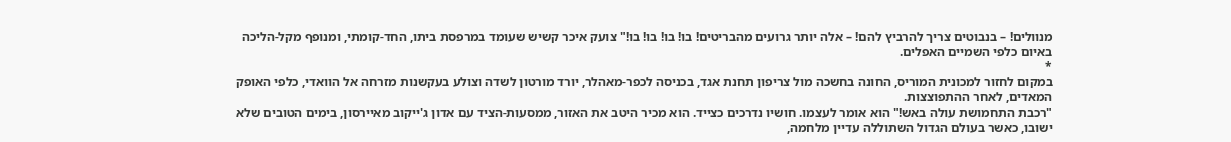מנוולים! – בנבוטים צריך להרביץ להם! – אלה יותר גרועים מהבריטים! בו! בו! בו! בו!" צועק איכר קשיש שעומד במרפסת ביתו, החד-קומתי, ומנופף מקל-הליכה באיום כלפי השמיים האפלים.
*
במקום לחזור למכונית המוריס, החונה בחשכה מול צריפון תחנת אגד, בכניסה לכפר-מאהלר, יורד מורטון לשדה וצולע בעקשנות מזרחה אל הוואדי, כלפי האופק המאדים, לאחר ההתפוצצות.
"רכבת התחמושת עולה באש!" הוא אומר לעצמו. חושיו נדרכים כצייד. הוא מכיר היטב את האזור, ממסעות-הציד עם אדון ג'ייקוב מאיירסון, בימים הטובים שלא ישובו, כאשר בעולם הגדול השתוללה עדיין מלחמה,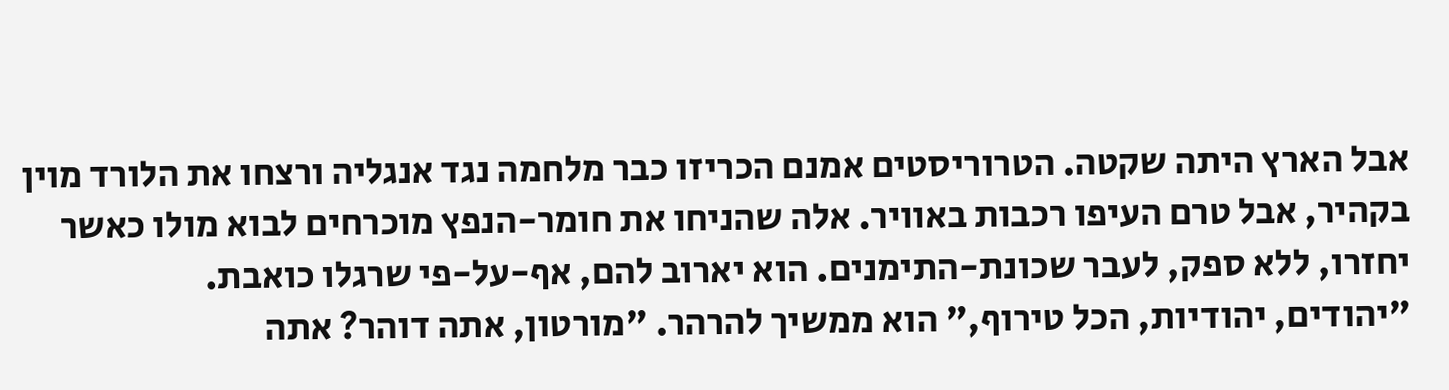אבל הארץ היתה שקטה. הטרוריסטים אמנם הכריזו כבר מלחמה נגד אנגליה ורצחו את הלורד מוין בקהיר, אבל טרם העיפו רכבות באוויר. אלה שהניחו את חומר-הנפץ מוכרחים לבוא מולו כאשר יחזרו, ללא ספק, לעבר שכונת-התימנים. הוא יארוב להם, אף-על-פי שרגלו כואבת.
"יהודים, יהודיות, הכל טירוף," הוא ממשיך להרהר. "מורטון, אתה דוהר? אתה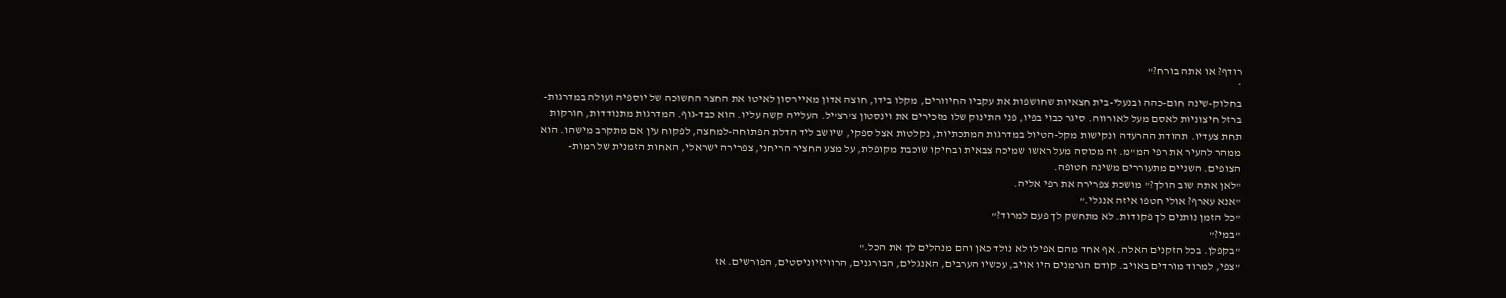רודף? או אתה בורח?"
*
בחלוק-שינה חום-כהה ובנעלי-בית חצאיות שחושפות את עקביו החיוורים, מקלו בידו, חוצה אדון מאיירסון לאיטו את החצר החשוכה של יוספיה ועולה במדרגות-ברזל חיצוניות לאסם מעל לאורווה. סיגר כבוי בפיו, פני התינוק שלו מזכירים את וינסטון צ'רצ'יל. העלייה קשה עליו. הוא כבד-גוף. המדרגות מתנודדות, חורקות תחת צעדיו. תהודת ההרעדה ונקישות מקל-הטיול במדרגות המתכתיות, נקלטות אצל ספקי, שיושב ליד הדלת הפתוחה-למחצה, לפקוח עין אם מתקרב מישהו. הוא ממהר להעיר את רפי המ"מ. זה מכוסה מעל ראשו שמיכה צבאית ובחיקו שוכבת מקופלת, על מצע החציר הריחני, צפרירה ישראלי, האחות הזמנית של רמות-הצופים. השניים מתעוררים משינה חטופה.
"לאן אתה שוב הולך?" מושכת צפרירה את רפי אליה.
"אנא עארף? אולי חטפו איזה אנגלי."
"כל הזמן נותנים לך פקודות. לא מתחשק לך פעם למרוד?"
"במי?"
"בקפלן. בכל הזקנים האלה. אף אחד מהם אפילו לא נולד כאן והם מנהלים לך את הכל."
"צפי, למרוד מורדים באויב. קודם הגרמנים היו אויב, עכשיו הערבים, האנגלים, הבורגנים, הרוויזיוניסטים, הפורשים. אז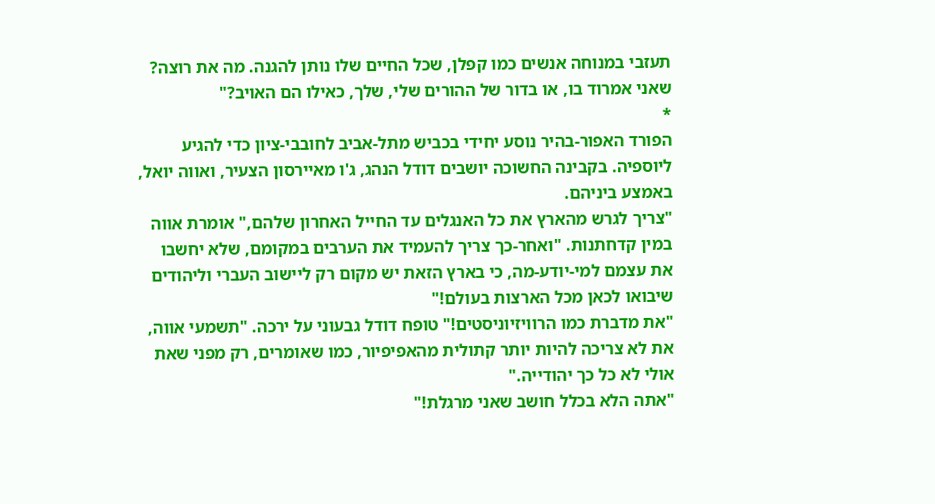תעזבי במנוחה אנשים כמו קפלן, שכל החיים שלו נותן להגנה. מה את רוצה? שאני אמרוד בו, או בדור של ההורים שלי, שלך, כאילו הם האויב?"
*
הפורד האפור-בהיר נוסע יחידי בכביש מתל-אביב לחובבי-ציון כדי להגיע ליוספיה. בקבינה החשוכה יושבים דודל הנהג, ג'ו מאיירסון הצעיר, ואווה יואל, באמצע ביניהם.
"צריך לגרש מהארץ את כל האנגלים עד החייל האחרון שלהם," אומרת אווה במין קדחתנות. "ואחר-כך צריך להעמיד את הערבים במקומם, שלא יחשבו את עצמם למי-יודע-מה, כי בארץ הזאת יש מקום רק ליישוב העברי וליהודים שיבואו לכאן מכל הארצות בעולם!"
"את מדברת כמו הרוויזיוניסטים!" טופח דודל גבעוני על ירכה. "תשמעי אווה, את לא צריכה להיות יותר קתולית מהאפיפיור, כמו שאומרים, רק מפני שאת אולי לא כל כך יהודייה."
"אתה הלא בכלל חושב שאני מרגלת!"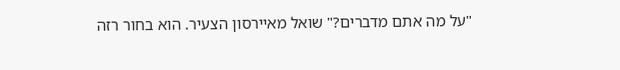"על מה אתם מדברים?" שואל מאיירסון הצעיר. הוא בחור רזה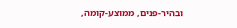ובהיר-פנים, ממוצע-קומה,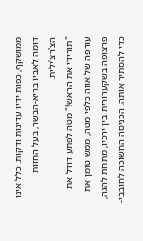ממושקף, כפות ידיו עדינות ודקות. כלל אינו דומה לאביו בריא-הבשר, בעל החזות הצ'רצ'ילית.
"תורידי את הראש!" מטה לפתע דודל את עורפה של אווה כלפי מטה, ממש טומן את פרצופה בשקערורית בין ירכיו, מתחת להגה, כדי להסתיר אותה. הכניסה החשוכה לחובבי-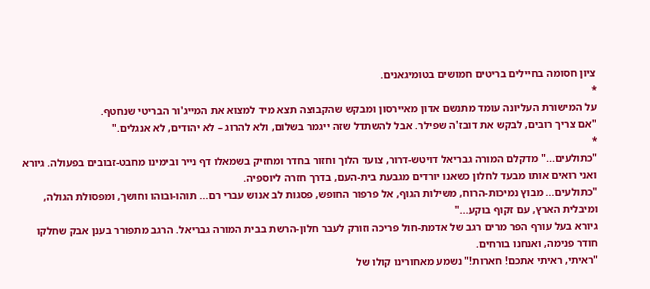ציון חסומה בחיילים בריטים חמושים בטומיגאנים.
*
על המישורת העליונה עומד מתנשם אדון מאיירסון ומבקש שהקבוצה תצא מיד למצוא את המייג'ור הבריטי שנחטף.
"אם צריך רובים, לבקש את דובז'ה שפילר. אבל להשתדל שזה ייגמר בשלום, ולא להרוג – לא יהודים, לא אנגלים."
*
"כתולעים..." מדקלם המורה גבריאל דויטש-דרור, צועד הלוך וחזור בחדר ומחזיק בשמאלו דף נייר ובימינו מחבט-זבובים בפעולה. גיורא ואני רואים אותו מבעד לחלון כשאנו יורדים מגבעת בית-העם, בדרך חזרה ליוספיה.
"כתולעים... מבוץ נמיכות-הרוח, משילות הגוף, אל פרפור החופש, פסגות לב אנוש עברי רם... תוהו-ובוהו וחושך, ומפסולת הגולה, ומיבלית הארץ, עם זקוף בוקע..."
גיורא בעל עורף הפר מרים רגב של אדמת-חול פריכה וזורק לעבר חלון-הרשת בבית המורה גבריאל. הרגב מתפורר בענן אבק שחלקו חודר פנימה, ואנחנו בורחים.
"ראיתי, ראיתי אתכם! חארות!" נשמע מאחורינו קולו של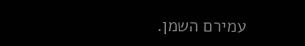עמירם השמן.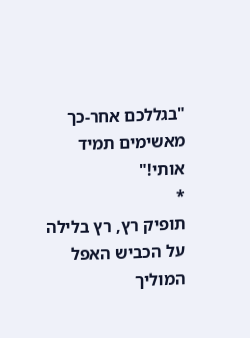"בגללכם אחר-כך מאשימים תמיד אותי!"
*
תופיק רץ, רץ בלילה על הכביש האפל המוליך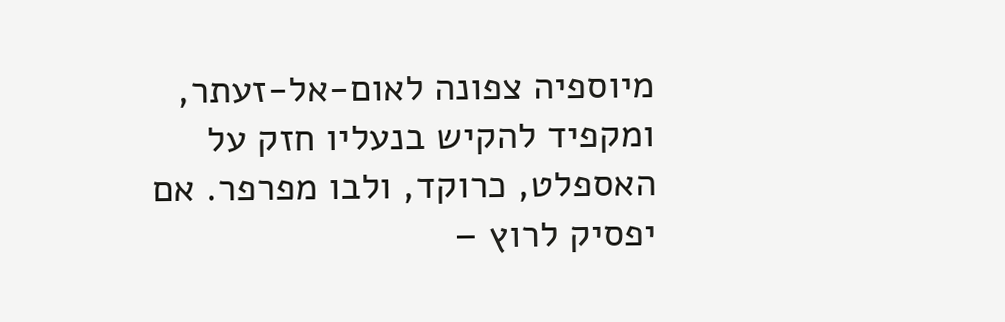מיוספיה צפונה לאום-אל-זעתר, ומקפיד להקיש בנעליו חזק על האספלט, כרוקד, ולבו מפרפר. אם יפסיק לרוץ –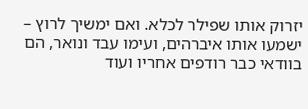יזרוק אותו שפילר לכלא. ואם ימשיך לרוץ – ישמעו אותו איברהים, ועימו עבד ונואר, הם בוודאי כבר רודפים אחריו ועוד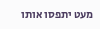מעט יתפסו אותו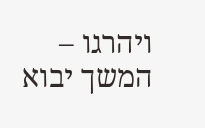ויהרגו –
המשך יבוא